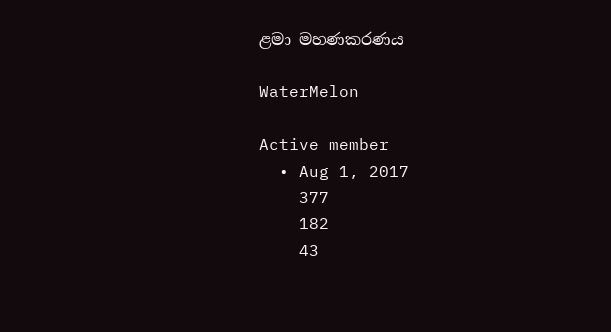ළමා මහණකරණය

WaterMelon

Active member
  • Aug 1, 2017
    377
    182
    43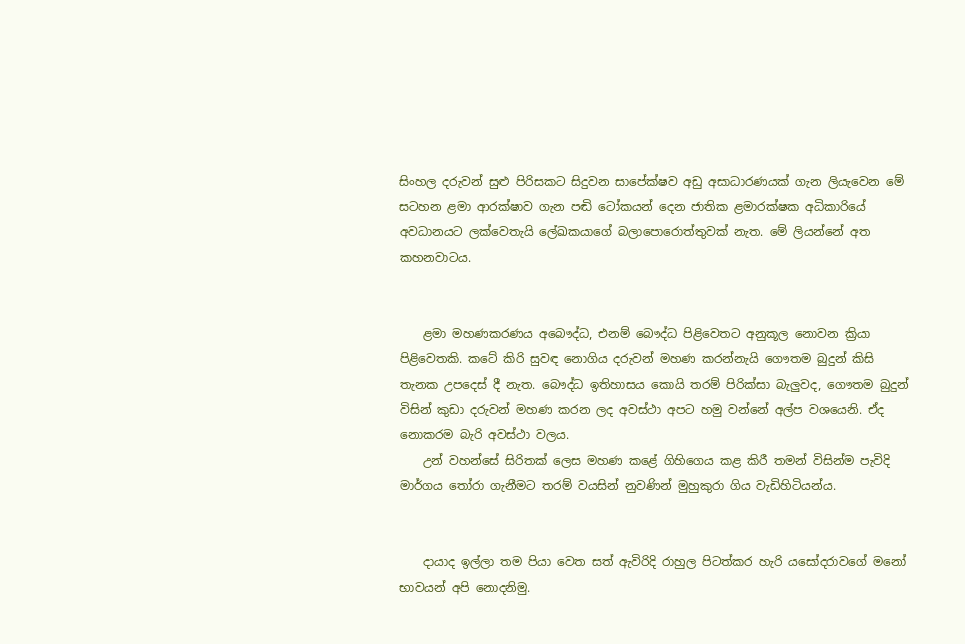සිංහල දරුවන් සුළු පිරිසකට සිදුවන සාපේක්ෂව අඩු අසාධාරණයක් ගැන ලියැවෙන මේ සටහන ළමා ආරක්ෂාව ගැන පඬි ටෝකයන් දෙන ජාතික ළමාරක්ෂක අධිකාරියේ අවධානයට ලක්වෙතැයි ලේඛකයාගේ බලාපොරොත්තුවක් නැත. මේ ලියන්නේ අත කහනවාටය.


    ළමා මහණකරණය අබෞද්ධ, එනම් බෞද්ධ පිළිවෙතට අනුකූල නොවන ක්‍රියා පිළිවෙතකි. කටේ කිරි සුවඳ නොගිය දරුවන් මහණ කරන්නැයි ගෞතම බුදුන් කිසි තැනක උපදෙස් දී නැත. බෞද්ධ ඉතිහාසය කොයි තරම් පිරික්සා බැලුවද, ගෞතම බුදුන් විසින් කුඩා දරුවන් මහණ කරන ලද අවස්ථා අපට හමු වන්නේ අල්ප වශයෙනි. ඒද නොකරම බැරි අවස්ථා වලය.
    උන් වහන්සේ සිරිතක් ලෙස මහණ කළේ ගිහිගෙය කළ කිරී තමන් විසින්ම පැවිදි මාර්ගය තෝරා ගැනීමට තරම් වයසින් නුවණින් මුහුකුරා ගිය වැඩිහිටියන්ය.


    දායාද ඉල්ලා තම පියා වෙත සත් ඇවිරිදි රාහුල පිටත්කර හැරි යසෝදරාවගේ මනෝ භාවයන් අපි නොදනිමු.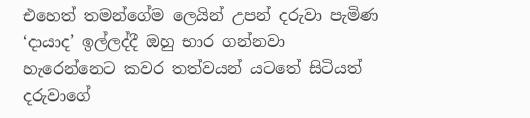එහෙත් තමන්ගේම ලෙයින් උපන් දරුවා පැමිණ ‘දායාද’ ඉල්ලද්දී ඔහු භාර ගන්නවා හැරෙන්නෙට කවර තත්වයන් යටතේ සිටියත් දරුවාගේ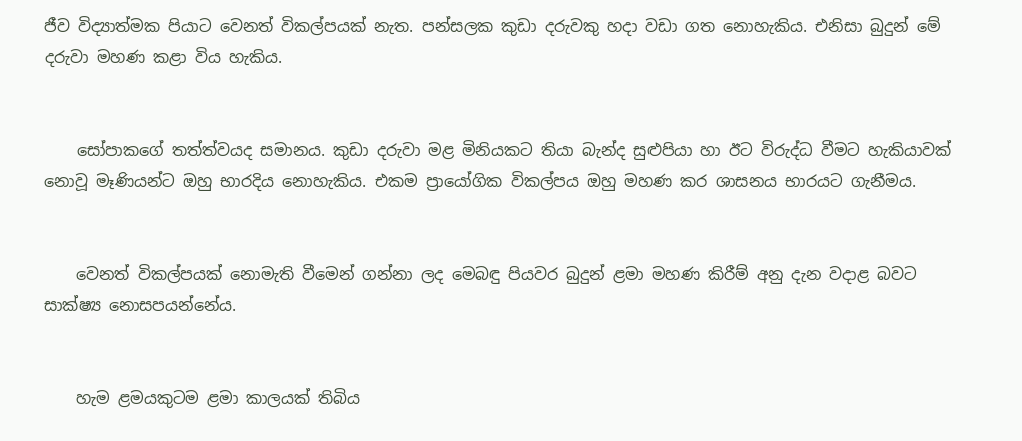ජීව විද්‍යාත්මක පියාට වෙනත් විකල්පයක් නැත. පන්සලක කුඩා දරුවකු හදා වඩා ගත නොහැකිය. එනිසා බුදුන් මේ දරුවා මහණ කළා විය හැකිය.


    සෝපාකගේ තත්ත්වයද සමානය. කුඩා දරුවා මළ මිනියකට තියා බැන්ද සුළුපියා හා ඊට විරුද්ධ වීමට හැකියාවක් නොවූ මෑණියන්ට ඔහු භාරදිය නොහැකිය. එකම ප්‍රායෝගික විකල්පය ඔහු මහණ කර ශාසනය භාරයට ගැනීමය.


    වෙනත් විකල්පයක් නොමැති වීමෙන් ගන්නා ලද මෙබඳු පියවර බුදුන් ළමා මහණ කිරීම් අනු දැන වදාළ බවට සාක්ෂ්‍ය නොසපයන්නේය.


    හැම ළමයකුටම ළමා කාලයක් තිබිය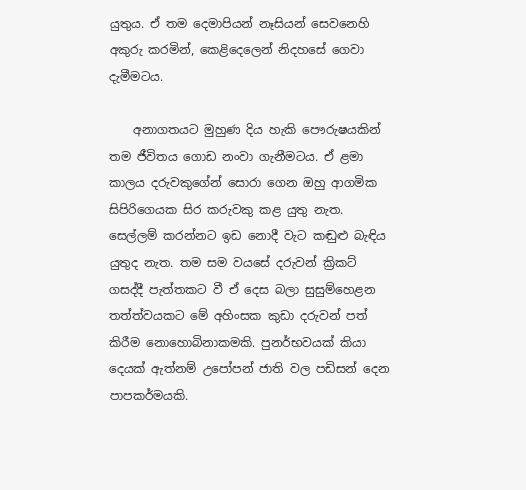යුතුය. ඒ තම දෙමාපියන් නෑසියන් සෙවනෙහි අකුරු කරමින්, කෙළිදෙලෙන් නිදහසේ ගෙවා දැමීමටය.

    අනාගතයට මුහුණ දිය හැකි පෞරුෂයකින් තම ජීවිතය ගොඩ නංවා ගැනීමටය. ඒ ළමා කාලය දරුවකුගේන් සොරා ගෙන ඔහු ආගමික සිපිරිගෙයක සිර කරුවකු කළ යුතු නැත. සෙල්ලම් කරන්නට ඉඩ නොදී වැට කඬුළු බැඳිය යුතුද නැත. තම සම වයසේ දරුවන් ක්‍රිකට් ගසද්දී පැත්තකට වී ඒ දෙස බලා සුසුම්හෙළන තත්ත්වයකට මේ අහිංසක කුඩා දරුවන් පත් කිරීම නොහොබිනාකමකි. පුනර්භවයක් කියා දෙයක් ඇත්නම් උපෝපන් ජාති වල පඩිසන් දෙන පාපකර්මයකි.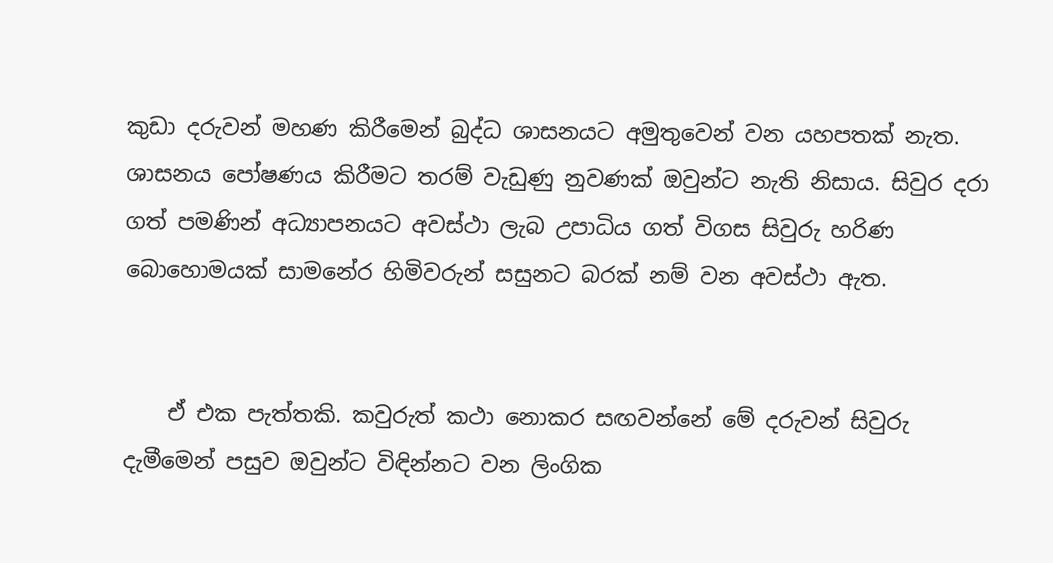කුඩා දරුවන් මහණ කිරීමෙන් බුද්ධ ශාසනයට අමුතුවෙන් වන යහපතක් නැත. ශාසනය පෝෂණය කිරීමට තරම් වැඩුණු නුවණක් ඔවුන්ට නැති නිසාය. සිවුර දරා ගත් පමණින් අධ්‍යාපනයට අවස්ථා ලැබ උපාධිය ගත් විගස සිවුරු හරිණ බොහොමයක් සාමනේර හිමිවරුන් සසුනට බරක් නම් වන අවස්ථා ඇත.


    ඒ එක පැත්තකි. කවුරුත් කථා නොකර සඟවන්නේ මේ දරුවන් සිවුරු දැමීමෙන් පසුව ඔවුන්ට විඳින්නට වන ලිංගික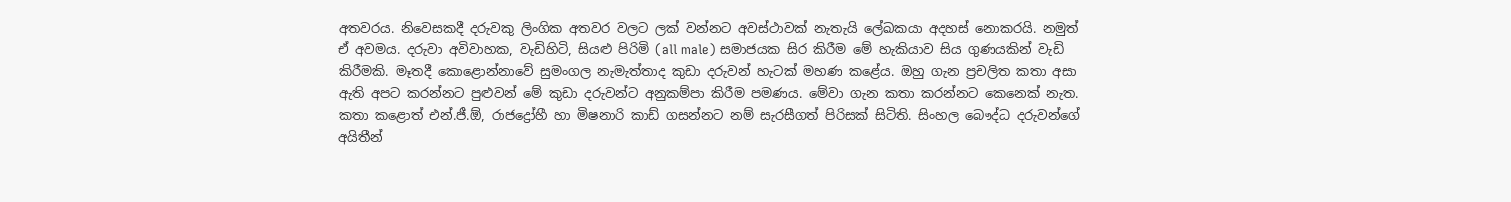අතවරය. නිවෙසකදී දරුවකු ලිංගික අතවර වලට ලක් වන්නට අවස්ථාවක් නැතැයි ලේඛකයා අදහස් නොකරයි. නමුත් ඒ අවමය. දරුවා අවිවාහක, වැඩිහිටි, සියළු පිරිමි (all male) සමාජයක සිර කිරීම මේ හැකියාව සිය ගුණයකින් වැඩි කිරීමකි. මෑතදී කොළොන්නාවේ සුමංගල නැමැත්තාද කුඩා දරුවන් හැටක් මහණ කළේය. ඔහු ගැන ප්‍රචලිත කතා අසා ඇති අපට කරන්නට පුළුවන් මේ කුඩා දරුවන්ට අනුකම්පා කිරීම පමණය. මේවා ගැන කතා කරන්නට කෙනෙක් නැත. කතා කළොත් එන්.ජී.ඕ, රාජද්‍රෝහී හා මිෂනාරි කාඩ් ගසන්නට නම් සැරසීගත් පිරිසක් සිටිති. සිංහල බෞද්ධ දරුවන්ගේ අයිතීන්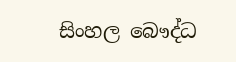සිංහල බෞද්ධ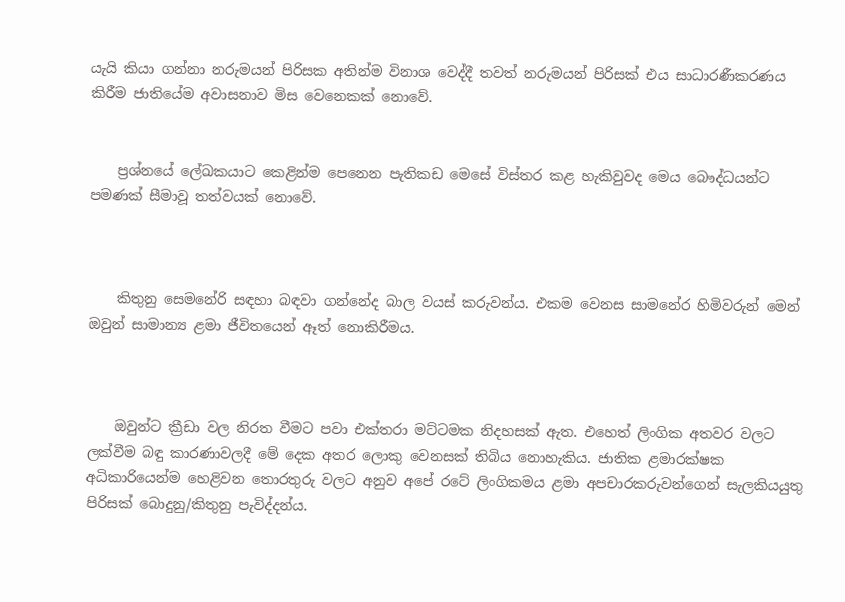යැයි කියා ගන්නා නරුමයන් පිරිසක අතින්ම විනාශ වෙද්දී තවත් නරුමයන් පිරිසක් එය සාධාරණීකරණය කිරීම ජාතියේම අවාසනාව මිස වෙනෙකක් නොවේ.


    ප්‍රශ්නයේ ලේඛකයාට කෙළින්ම පෙනෙන පැතිකඩ මෙසේ විස්තර කළ හැකිවුවද මෙය බෞද්ධයන්ට පමණක් සීමාවූ තත්වයක් නොවේ.



    කිතුනු සෙමනේරි සඳහා බඳවා ගන්නේද බාල වයස් කරුවන්ය. එකම වෙනස සාමනේර හිමිවරුන් මෙන් ඔවුන් සාමාන්‍ය ළමා ජීවිතයෙන් ඈත් නොකිරීමය.



    ඔවුන්ට ක්‍රීඩා වල නිරත වීමට පවා එක්තරා මට්ටමක නිදහසක් ඇත. එහෙත් ලිංගික අතවර වලට ලක්වීම බඳු කාරණාවලදී මේ දෙක අතර ලොකු වෙනසක් තිබිය නොහැකිය. ජාතික ළමාරක්ෂක අධිකාරියෙන්ම හෙළිවන තොරතුරු වලට අනුව අපේ රටේ ලිංගිකමය ළමා අපචාරකරුවන්ගෙන් සැලකියයුතු පිරිසක් බොදුනු/කිතුනු පැවිද්දන්ය.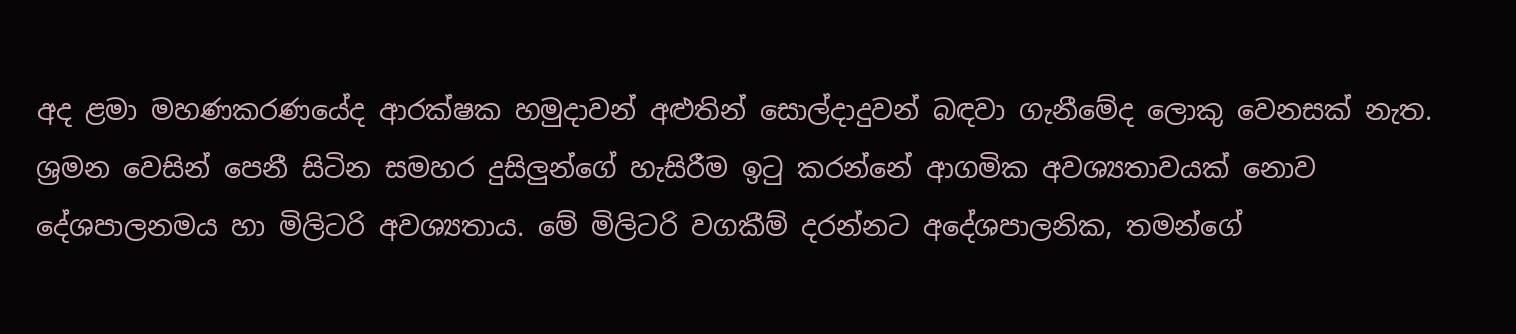අද ළමා මහණකරණයේද ආරක්ෂක හමුදාවන් අළුතින් සොල්දාදුවන් බඳවා ගැනීමේද ලොකු වෙනසක් නැත. ශ්‍රමන වෙසින් පෙනී සිටින සමහර දුසිලුන්ගේ හැසිරීම ඉටු කරන්නේ ආගමික අවශ්‍යතාවයක් නොව දේශපාලනමය හා මිලිටරි අවශ්‍යතාය. මේ මිලිටරි වගකීම් දරන්නට අදේශපාලනික, තමන්ගේ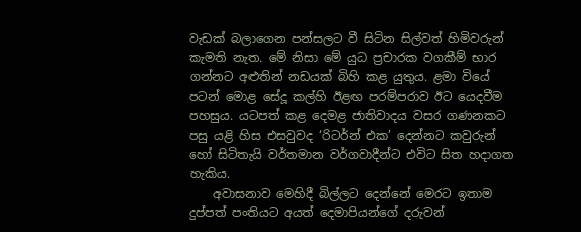වැඩක් බලාගෙන පන්සලට වී සිටින සිල්වත් හිමිවරුන් කැමති නැත. මේ නිසා මේ යුධ ප්‍රචාරක වගකීම් භාර ගන්නට අළුතින් නඩයක් බිහි කළ යුතුය. ළමා වියේ පටන් මොළ සේදූ කල්හි ඊළඟ පරම්පරාව ඊට යෙදවීම පහසුය. යටපත් කළ දෙමළ ජාතිවාදය වසර ගණනකට පසු යළි හිස එසවුවද ‘රිටර්න් එක’ දෙන්නට කවුරුන් හෝ සිටිතැයි වර්තමාන වර්ගවාදීන්ට එවිට සිත හදාගත හැකිය.
    අවාසනාව මෙහිදී බිල්ලට දෙන්නේ මෙරට ඉතාම දුප්පත් පංතියට අයත් දෙමාපියන්ගේ දරුවන්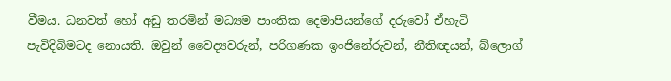වීමය. ධනවත් හෝ අඩු තරමින් මධ්‍යම පාංතික දෙමාපියන්ගේ දරුවෝ ඒහැටි පැවිදිබිමටද නොයති. ඔවුන් වෛද්‍යවරුන්, පරිගණක ඉංජිනේරුවන්, නීතිඥයන්, බ්ලොග්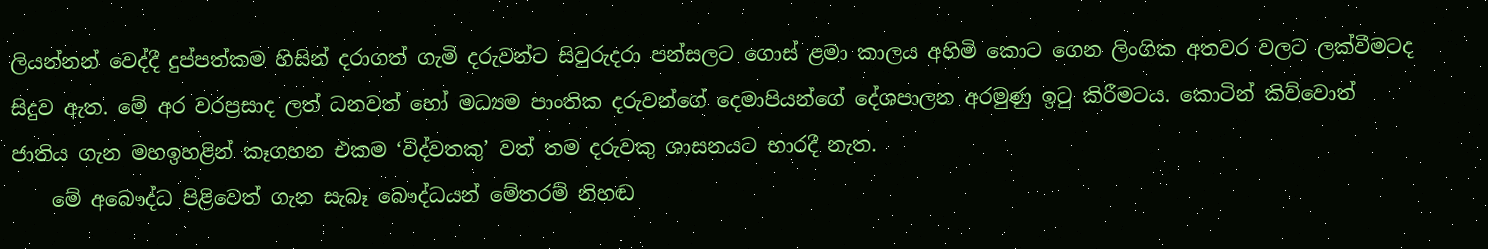ලියන්නන් වෙද්දී දුප්පත්කම හිසින් දරාගත් ගැමි දරුවන්ට සිවුරුදරා පන්සලට ගොස් ළමා කාලය අහිමි කොට ගෙන ලිංගික අතවර වලට ලක්වීමටද සිදුව ඇත. මේ අර වරප්‍රසාද ලත් ධනවත් හෝ මධ්‍යම පාංතික දරුවන්ගේ දෙමාපියන්ගේ දේශපාලන අරමුණු ඉටු කිරීමටය. කොටින් කිව්වොත් ජාතිය ගැන මහඉහළින් කෑගහන එකම ‘විද්වතකු’ වත් තම දරුවකු ශාසනයට භාරදී නැත.
    මේ අබෞද්ධ පිළිවෙත් ගැන සැබෑ බෞද්ධයන් මේතරම් නිහඬ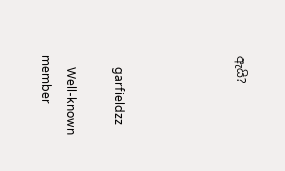ඇයි?




    garfieldzz

    Well-known member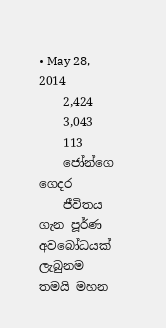• May 28, 2014
    2,424
    3,043
    113
    ජෝන්ගෙ ගෙදර
    ජීවිතය ගැන පූර්ණ අවබෝධයක් ලැබුනම තමයි මහන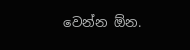වෙන්න ඕන.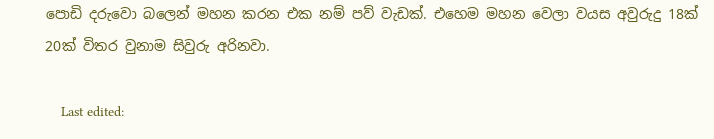පොඩි දරුවො බලෙන් මහන කරන එක නම් පව් වැඩක්. එහෙම මහන වෙලා වයස අවුරුදු 18ක් 20ක් විතර වුනාම සිවුරු අරිනවා.

    Last edited: